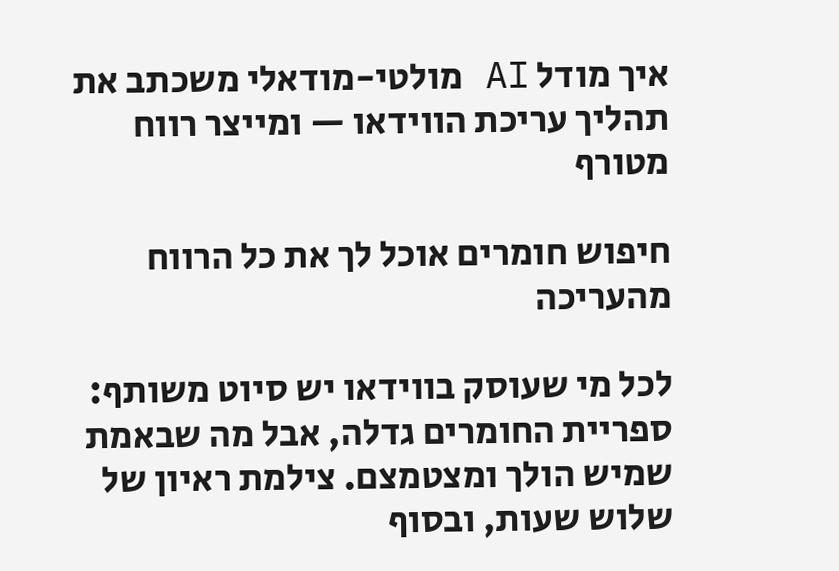איך מודל AI מולטי-מודאלי משכתב את תהליך עריכת הווידאו — ומייצר רווח מטורף

חיפוש חומרים אוכל לך את כל הרווח מהעריכה

לכל מי שעוסק בווידאו יש סיוט משותף: ספריית החומרים גדלה, אבל מה שבאמת שמיש הולך ומצטמצם. צילמת ראיון של שלוש שעות, ובסוף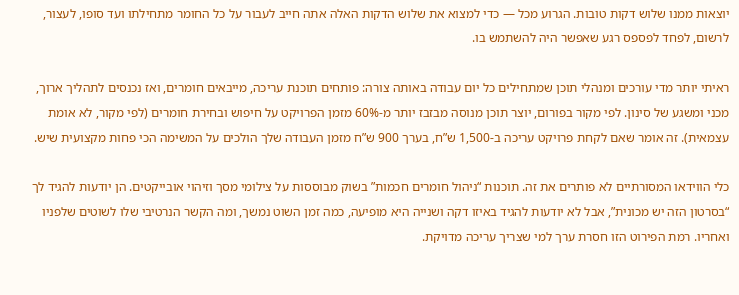יוצאות ממנו שלוש דקות טובות. הגרוע מכל — כדי למצוא את שלוש הדקות האלה אתה חייב לעבור על כל החומר מתחילתו ועד סופו, לעצור, לרשום, לפחד לפספס רגע שאפשר היה להשתמש בו.

ראיתי יותר מדי עורכים ומנהלי תוכן שמתחילים כל יום עבודה באותה צורה: פותחים תוכנת עריכה, מייבאים חומרים, ואז נכנסים לתהליך ארוך, מכני ומשגע של סינון. לפי מקור בפורום, יוצר תוכן מנוסה מבזבז יותר מ-60% מזמן הפרויקט על חיפוש ובחירת חומרים (לפי מקור, לא אומת עצמאית). זה אומר שאם לקחת פרויקט עריכה ב-1,500 ש”ח, בערך 900 ש”ח מזמן העבודה שלך הולכים על המשימה הכי פחות מקצועית שיש.

כלי הווידאו המסורתיים לא פותרים את זה. תוכנות “ניהול חומרים חכמות” בשוק מבוססות על צילומי מסך וזיהוי אובייקטים. הן יודעות להגיד לך “בסרטון הזה יש מכונית”, אבל לא יודעות להגיד באיזו דקה ושנייה היא מופיעה, כמה זמן השוט נמשך, ומה הקשר הנרטיבי שלו לשוטים שלפניו ואחריו. רמת הפירוט הזו חסרת ערך למי שצריך עריכה מדויקת.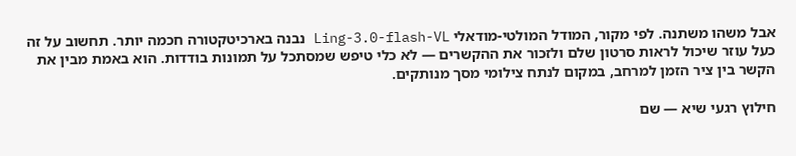אבל משהו משתנה. לפי מקור, המודל המולטי-מודאלי Ling-3.0-flash-VL נבנה בארכיטקטורה חכמה יותר. תחשוב על זה כעל עוזר שיכול לראות סרטון שלם ולזכור את ההקשרים — לא כלי טיפש שמסתכל על תמונות בודדות. הוא באמת מבין את הקשר בין ציר הזמן למרחב, במקום לנתח צילומי מסך מנותקים.

חילוץ רגעי שיא — שם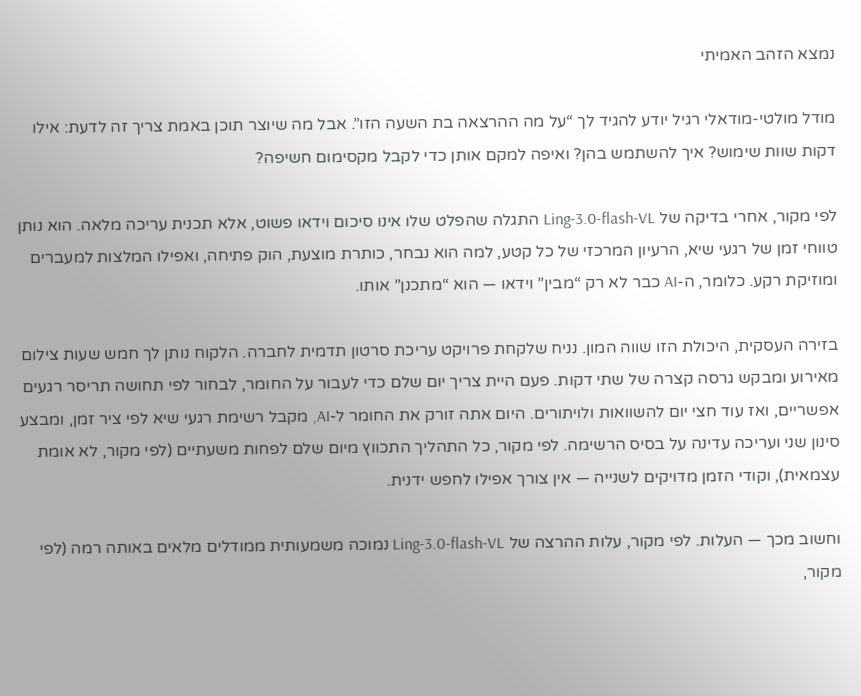נמצא הזהב האמיתי

מודל מולטי-מודאלי רגיל יודע להגיד לך “על מה ההרצאה בת השעה הזו”. אבל מה שיוצר תוכן באמת צריך זה לדעת: אילו דקות שוות שימוש? איך להשתמש בהן? ואיפה למקם אותן כדי לקבל מקסימום חשיפה?

לפי מקור, אחרי בדיקה של Ling-3.0-flash-VL התגלה שהפלט שלו אינו סיכום וידאו פשוט, אלא תכנית עריכה מלאה. הוא נותן טווחי זמן של רגעי שיא, הרעיון המרכזי של כל קטע, למה הוא נבחר, כותרת מוצעת, הוק פתיחה, ואפילו המלצות למעברים ומוזיקת רקע. כלומר, ה-AI כבר לא רק “מבין” וידאו — הוא “מתכנן” אותו.

בזירה העסקית, היכולת הזו שווה המון. נניח שלקחת פרויקט עריכת סרטון תדמית לחברה. הלקוח נותן לך חמש שעות צילום מאירוע ומבקש גרסה קצרה של שתי דקות. פעם היית צריך יום שלם כדי לעבור על החומר, לבחור לפי תחושה תריסר רגעים אפשריים, ואז עוד חצי יום להשוואות ולויתורים. היום אתה זורק את החומר ל-AI, מקבל רשימת רגעי שיא לפי ציר זמן, ומבצע סינון שני ועריכה עדינה על בסיס הרשימה. לפי מקור, כל התהליך התכווץ מיום שלם לפחות משעתיים (לפי מקור, לא אומת עצמאית), וקודי הזמן מדויקים לשנייה — אין צורך אפילו לחפש ידנית.

וחשוב מכך — העלות. לפי מקור, עלות ההרצה של Ling-3.0-flash-VL נמוכה משמעותית ממודלים מלאים באותה רמה (לפי מקור,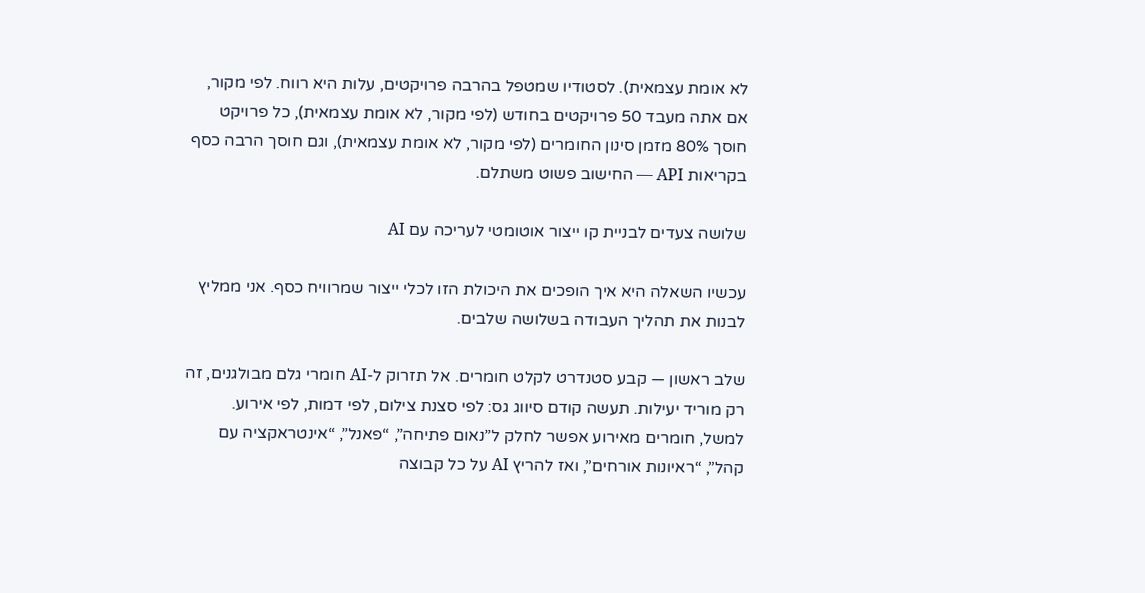לא אומת עצמאית). לסטודיו שמטפל בהרבה פרויקטים, עלות היא רווח. לפי מקור, אם אתה מעבד 50 פרויקטים בחודש (לפי מקור, לא אומת עצמאית), כל פרויקט חוסך 80% מזמן סינון החומרים (לפי מקור, לא אומת עצמאית), וגם חוסך הרבה כסף בקריאות API — החישוב פשוט משתלם.

שלושה צעדים לבניית קו ייצור אוטומטי לעריכה עם AI

עכשיו השאלה היא איך הופכים את היכולת הזו לכלי ייצור שמרוויח כסף. אני ממליץ לבנות את תהליך העבודה בשלושה שלבים.

שלב ראשון — קבע סטנדרט לקלט חומרים. אל תזרוק ל-AI חומרי גלם מבולגנים, זה רק מוריד יעילות. תעשה קודם סיווג גס: לפי סצנת צילום, לפי דמות, לפי אירוע. למשל, חומרים מאירוע אפשר לחלק ל”נאום פתיחה”, “פאנל”, “אינטראקציה עם קהל”, “ראיונות אורחים”, ואז להריץ AI על כל קבוצה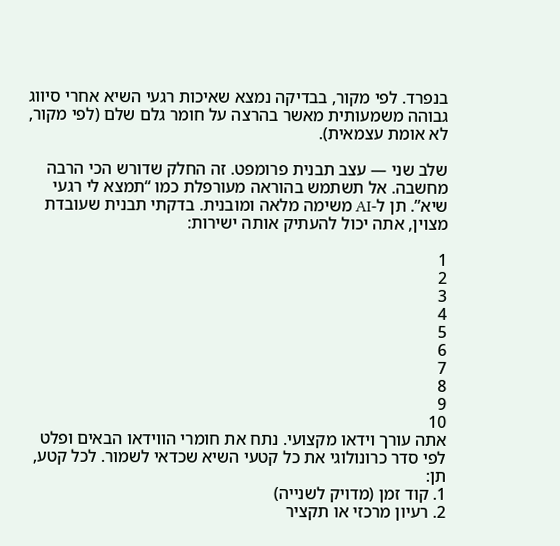בנפרד. לפי מקור, בבדיקה נמצא שאיכות רגעי השיא אחרי סיווג גבוהה משמעותית מאשר בהרצה על חומר גלם שלם (לפי מקור, לא אומת עצמאית).

שלב שני — עצב תבנית פרומפט. זה החלק שדורש הכי הרבה מחשבה. אל תשתמש בהוראה מעורפלת כמו “תמצא לי רגעי שיא”. תן ל-AI משימה מלאה ומובנית. בדקתי תבנית שעובדת מצוין, אתה יכול להעתיק אותה ישירות:

1
2
3
4
5
6
7
8
9
10
אתה עורך וידאו מקצועי. נתח את חומרי הווידאו הבאים ופלט לפי סדר כרונולוגי את כל קטעי השיא שכדאי לשמור. לכל קטע, תן:
1. קוד זמן (מדויק לשנייה)
2. רעיון מרכזי או תקציר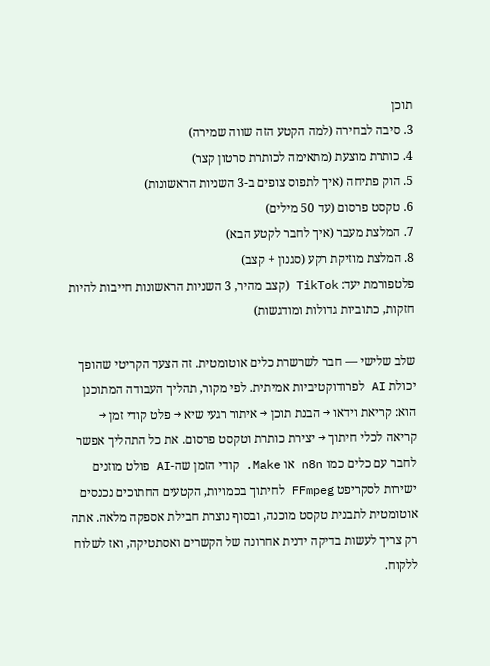תוכן
3. סיבה לבחירה (למה הקטע הזה שווה שמירה)
4. כותרת מוצעת (מתאימה לכותרת סרטון קצר)
5. הוק פתיחה (איך לתפוס צופים ב-3 השניות הראשונות)
6. טקסט פרסום (עד 50 מילים)
7. המלצת מעבר (איך לחבר לקטע הבא)
8. המלצת מוזיקת רקע (סגנון + קצב)
פלטפורמת יעד: TikTok (קצב מהיר, 3 השניות הראשונות חייבות להיות חזקות, כתוביות גדולות ומודגשות)

שלב שלישי — חבר לשרשרת כלים אוטומטית. זה הצעד הקריטי שהופך יכולת AI לפרודוקטיביות אמיתית. לפי מקור, תהליך העבודה המתוכנן הוא: קריאת וידאו → הבנת תוכן → איתור רגעי שיא → פלט קודי זמן → קריאה לכלי חיתוך → יצירת כותרת וטקסט פרסום. את כל התהליך אפשר לחבר עם כלים כמו n8n או Make. קודי הזמן שה-AI פולט מוזנים ישירות לסקריפט FFmpeg לחיתוך בכמויות, הקטעים החתוכים נכנסים אוטומטית לתבנית טקסט מוכנה, ובסוף נוצרת חבילת אספקה מלאה. אתה רק צריך לעשות בדיקה ידנית אחרונה של הקשרים ואסתטיקה, ואז לשלוח ללקוח.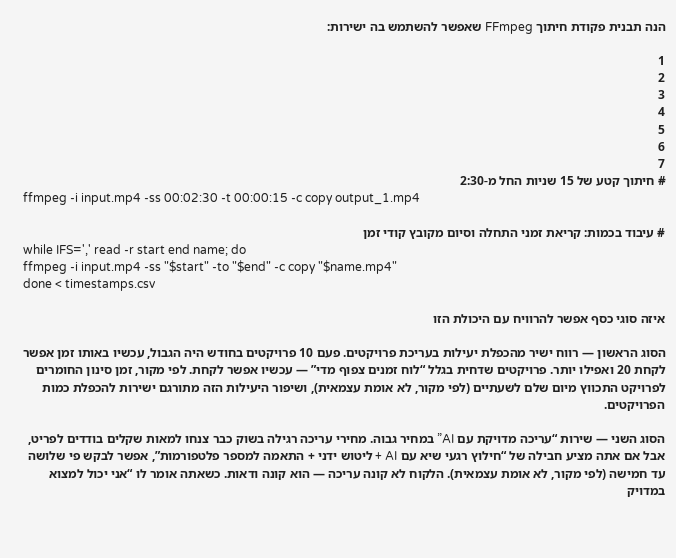הנה תבנית פקודת חיתוך FFmpeg שאפשר להשתמש בה ישירות:

1
2
3
4
5
6
7
# חיתוך קטע של 15 שניות החל מ-2:30
ffmpeg -i input.mp4 -ss 00:02:30 -t 00:00:15 -c copy output_1.mp4

# עיבוד בכמות: קריאת זמני התחלה וסיום מקובץ קודי זמן
while IFS=',' read -r start end name; do
ffmpeg -i input.mp4 -ss "$start" -to "$end" -c copy "$name.mp4"
done < timestamps.csv

איזה סוגי כסף אפשר להרוויח עם היכולת הזו

הסוג הראשון — רווח ישיר מהכפלת יעילות בעריכת פרויקטים. פעם 10 פרויקטים בחודש היה הגבול, עכשיו באותו זמן אפשר לקחת 20 ואפילו יותר. פרויקטים שדחית בגלל “לוח זמנים צפוף מדי” — עכשיו אפשר לקחת. לפי מקור, זמן סינון החומרים לפרויקט התכווץ מיום שלם לשעתיים (לפי מקור, לא אומת עצמאית), ושיפור היעילות הזה מתורגם ישירות להכפלת כמות הפרויקטים.

הסוג השני — שירות “עריכה מדויקת עם AI” במחיר גבוה. מחירי עריכה רגילה בשוק כבר צנחו למאות שקלים בודדים לפריט, אבל אם אתה מציע חבילה של “חילוץ רגעי שיא עם AI + ליטוש ידני + התאמה למספר פלטפורמות”, אפשר לבקש פי שלושה עד חמישה (לפי מקור, לא אומת עצמאית). הלקוח לא קונה עריכה — הוא קונה ודאות. כשאתה אומר לו “אני יכול למצוא במדויק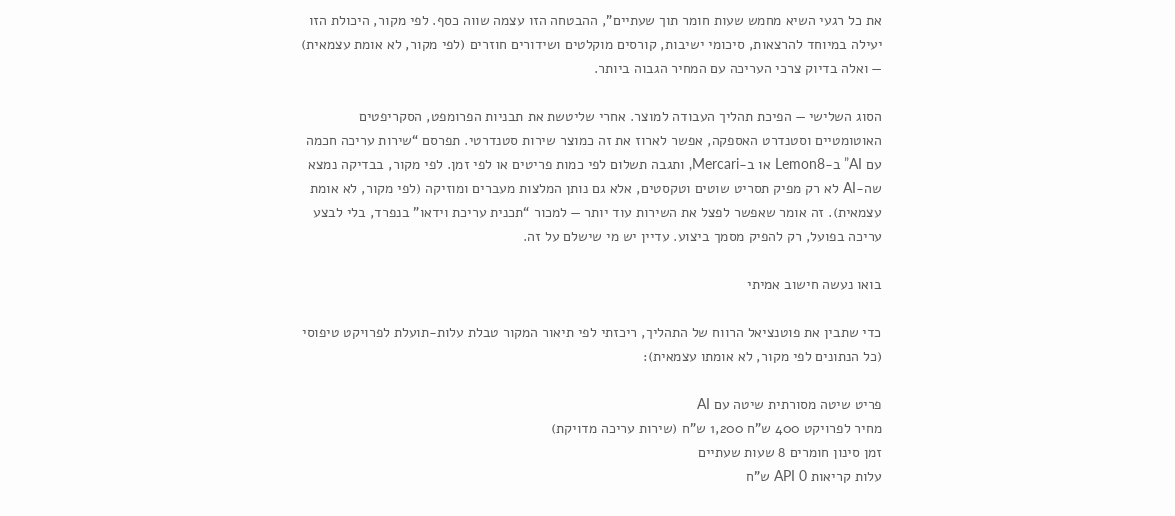את כל רגעי השיא מחמש שעות חומר תוך שעתיים”, ההבטחה הזו עצמה שווה כסף. לפי מקור, היכולת הזו יעילה במיוחד להרצאות, סיכומי ישיבות, קורסים מוקלטים ושידורים חוזרים (לפי מקור, לא אומת עצמאית) — ואלה בדיוק צרכי העריכה עם המחיר הגבוה ביותר.

הסוג השלישי — הפיכת תהליך העבודה למוצר. אחרי שליטשת את תבניות הפרומפט, הסקריפטים האוטומטיים וסטנדרט האספקה, אפשר לארוז את זה כמוצר שירות סטנדרטי. תפרסם “שירות עריכה חכמה עם AI” ב-Lemon8 או ב-Mercari, ותגבה תשלום לפי כמות פריטים או לפי זמן. לפי מקור, בבדיקה נמצא שה-AI לא רק מפיק תסריט שוטים וטקסטים, אלא גם נותן המלצות מעברים ומוזיקה (לפי מקור, לא אומת עצמאית). זה אומר שאפשר לפצל את השירות עוד יותר — למכור “תכנית עריכת וידאו” בנפרד, בלי לבצע עריכה בפועל, רק להפיק מסמך ביצוע. עדיין יש מי שישלם על זה.

בואו נעשה חישוב אמיתי

כדי שתבין את פוטנציאל הרווח של התהליך, ריכזתי לפי תיאור המקור טבלת עלות-תועלת לפרויקט טיפוסי (כל הנתונים לפי מקור, לא אומתו עצמאית):

פריט שיטה מסורתית שיטה עם AI
מחיר לפרויקט 400 ש”ח 1,200 ש”ח (שירות עריכה מדויקת)
זמן סינון חומרים 8 שעות שעתיים
עלות קריאות API 0 ש”ח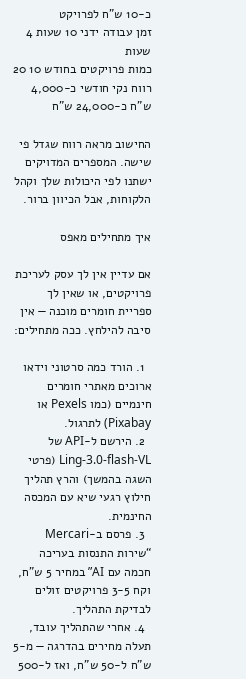כ-10 ש”ח לפרויקט
זמן עבודה ידני 10 שעות 4 שעות
כמות פרויקטים בחודש 10 20
רווח נקי חודשי כ-4,000 ש”ח כ-24,000 ש”ח

החישוב מראה רווח שגדל פי שישה. המספרים המדויקים ישתנו לפי היכולות שלך וקהל הלקוחות, אבל הכיוון ברור.

איך מתחילים מאפס

אם עדיין אין לך עסק לעריכת פרויקטים, או שאין לך ספריית חומרים מוכנה — אין סיבה להילחץ. ככה מתחילים:

  1. הורד כמה סרטוני וידאו ארוכים מאתרי חומרים חינמיים (כמו Pexels או Pixabay) לתרגול.
  2. הירשם ל-API של Ling-3.0-flash-VL (פרטי השגה בהמשך) והרץ תהליך חילוץ רגעי שיא עם המכסה החינמית.
  3. פרסם ב-Mercari “שירות התנסות בעריכה חכמה עם AI” במחיר 5 ש”ח, וקח 3-5 פרויקטים זולים לבדיקת התהליך.
  4. אחרי שהתהליך עובד, תעלה מחירים בהדרגה — מ-5 ש”ח ל-50 ש”ח, ואז ל-500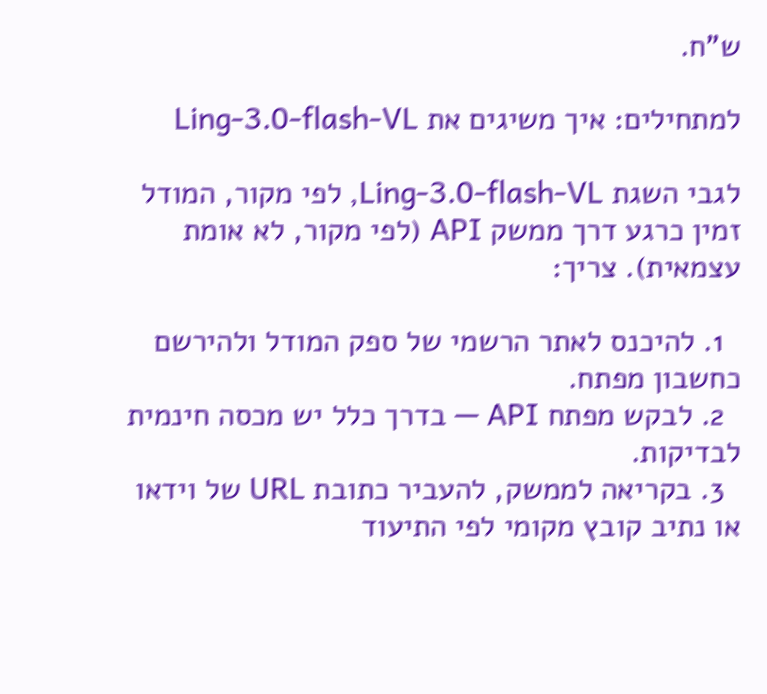ש”ח.

למתחילים: איך משיגים את Ling-3.0-flash-VL

לגבי השגת Ling-3.0-flash-VL, לפי מקור, המודל זמין כרגע דרך ממשק API (לפי מקור, לא אומת עצמאית). צריך:

  1. להיכנס לאתר הרשמי של ספק המודל ולהירשם כחשבון מפתח.
  2. לבקש מפתח API — בדרך כלל יש מכסה חינמית לבדיקות.
  3. בקריאה לממשק, להעביר כתובת URL של וידאו או נתיב קובץ מקומי לפי התיעוד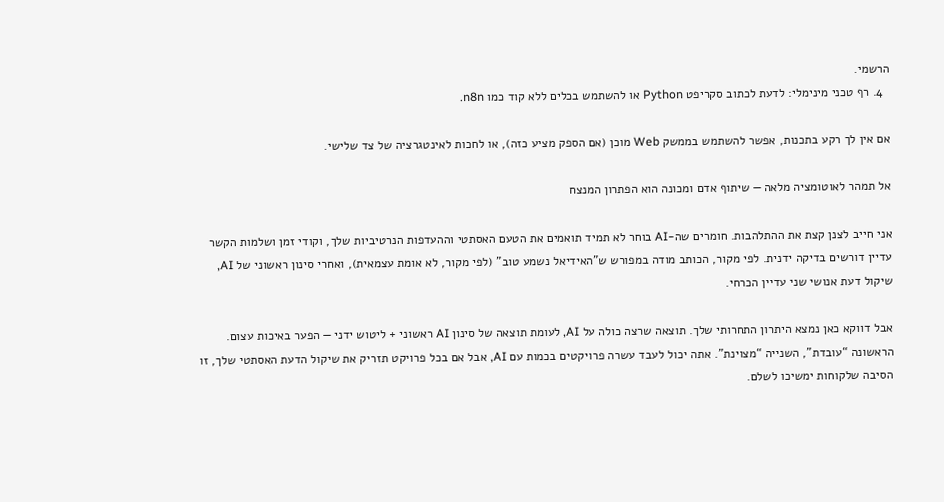הרשמי.
  4. רף טכני מינימלי: לדעת לכתוב סקריפט Python או להשתמש בכלים ללא קוד כמו n8n.

אם אין לך רקע בתכנות, אפשר להשתמש בממשק Web מוכן (אם הספק מציע כזה), או לחכות לאינטגרציה של צד שלישי.

אל תמהר לאוטומציה מלאה — שיתוף אדם ומכונה הוא הפתרון המנצח

אני חייב לצנן קצת את ההתלהבות. חומרים שה-AI בוחר לא תמיד תואמים את הטעם האסתטי וההעדפות הנרטיביות שלך, וקודי זמן ושלמות הקשר עדיין דורשים בדיקה ידנית. לפי מקור, הכותב מודה במפורש ש”האידיאל נשמע טוב” (לפי מקור, לא אומת עצמאית), ואחרי סינון ראשוני של AI, שיקול דעת אנושי שני עדיין הכרחי.

אבל דווקא כאן נמצא היתרון התחרותי שלך. תוצאה שרצה כולה על AI, לעומת תוצאה של סינון AI ראשוני + ליטוש ידני — הפער באיכות עצום. הראשונה “עובדת”, השנייה “מצוינת”. אתה יכול לעבד עשרה פרויקטים בכמות עם AI, אבל אם בכל פרויקט תזריק את שיקול הדעת האסתטי שלך, זו הסיבה שלקוחות ימשיכו לשלם.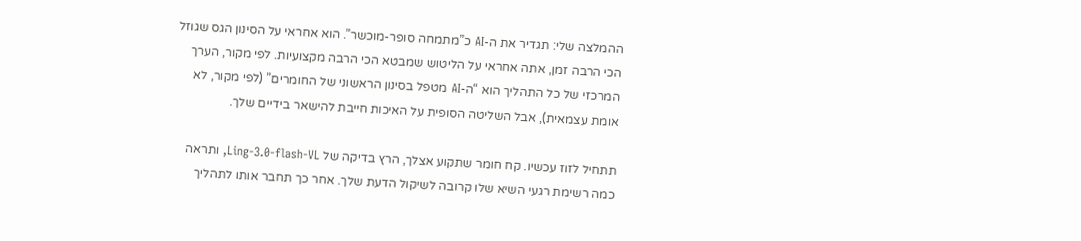ההמלצה שלי: תגדיר את ה-AI כ”מתמחה סופר-מוכשר”. הוא אחראי על הסינון הגס שגוזל הכי הרבה זמן, אתה אחראי על הליטוש שמבטא הכי הרבה מקצועיות. לפי מקור, הערך המרכזי של כל התהליך הוא “ה-AI מטפל בסינון הראשוני של החומרים” (לפי מקור, לא אומת עצמאית), אבל השליטה הסופית על האיכות חייבת להישאר בידיים שלך.

תתחיל לזוז עכשיו. קח חומר שתקוע אצלך, הרץ בדיקה של Ling-3.0-flash-VL, ותראה כמה רשימת רגעי השיא שלו קרובה לשיקול הדעת שלך. אחר כך תחבר אותו לתהליך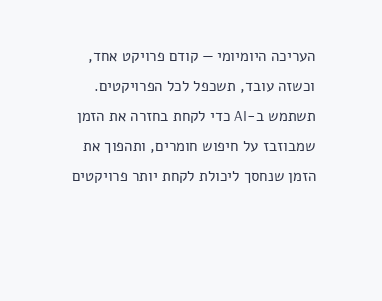העריכה היומיומי — קודם פרויקט אחד, וכשזה עובד, תשכפל לכל הפרויקטים. תשתמש ב-AI כדי לקחת בחזרה את הזמן שמבוזבז על חיפוש חומרים, ותהפוך את הזמן שנחסך ליכולת לקחת יותר פרויקטים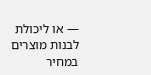— או ליכולת לבנות מוצרים במחיר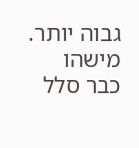גבוה יותר. מישהו כבר סלל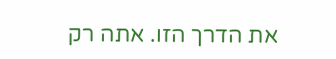את הדרך הזו. אתה רק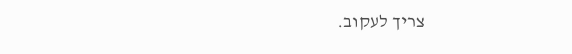צריך לעקוב.